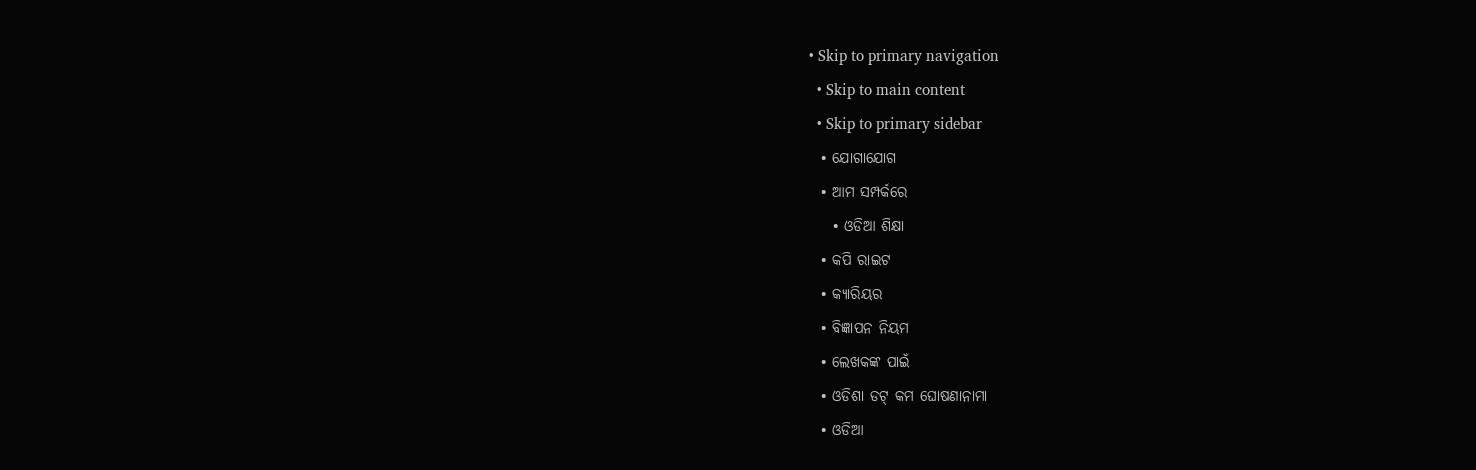• Skip to primary navigation
  • Skip to main content
  • Skip to primary sidebar
  • ଯୋଗାଯୋଗ
  • ଆମ ସମ୍ପର୍କରେ
    • ଓଡିଆ ଶିକ୍ଷା
  • କପି ରାଇଟ
  • କ୍ୟାରିୟର
  • ବିଜ୍ଞାପନ ନିୟମ
  • ଲେଖକଙ୍କ ପାଇଁ
  • ଓଡିଶା ଡଟ୍ କମ ଘୋଷଣାନାମା
  • ଓଡିଆ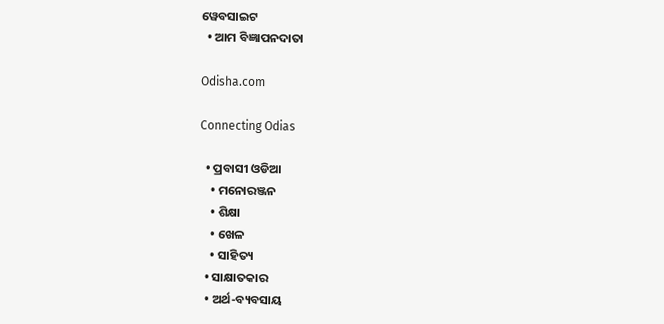ୱେବସାଇଟ
  • ଆମ ବିଜ୍ଞାପନଦାତା

Odisha.com

Connecting Odias

  • ପ୍ରବାସୀ ଓଡିଆ
    • ମନୋରଞ୍ଜନ
    • ଶିକ୍ଷା
    • ଖେଳ
    • ସାହିତ୍ୟ
  • ସାକ୍ଷାତକାର
  • ଅର୍ଥ-ବ୍ୟବସାୟ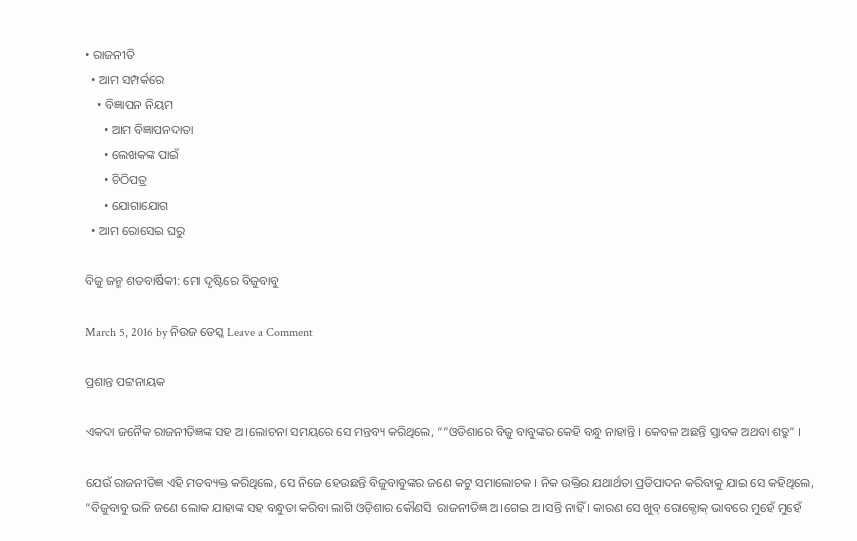• ରାଜନୀତି
  • ଆମ ସମ୍ପର୍କରେ
    • ବିଜ୍ଞାପନ ନିୟମ
      • ଆମ ବିଜ୍ଞାପନଦାତା
      • ଲେଖକଙ୍କ ପାଇଁ
      • ଚିଠିପତ୍ର
      • ଯୋଗାଯୋଗ
  • ଆମ ରୋସେଇ ଘରୁ

ବିଜୁ ଜନ୍ମ ଶତବାର୍ଷିକୀ: ମୋ ଦୃଷ୍ଟିରେ ବିଜୁବାବୁ

March 5, 2016 by ନିଉଜ ଡେସ୍କ Leave a Comment

ପ୍ରଶାନ୍ତ ପଟ୍ଟନାୟକ

ଏକଦା ଜନୈକ ରାଜନୀତିଜ୍ଞଙ୍କ ସହ ଅ।ଲୋଚନା ସମୟରେ ସେ ମନ୍ତବ୍ୟ କରିଥିଲେ, “”ଓଡିଶାରେ ବିଜୁ ବାବୁଙ୍କର କେହି ବନ୍ଧୁ ନାହାନ୍ତି । କେବଳ ଅଛନ୍ତି ସ୍ତାବକ ଅଥବା ଶତ୍ରୁ” ।

ଯେଉଁ ରାଜନୀତିଜ୍ଞ ଏହି ମତବ୍ୟକ୍ତ କରିଥିଲେ, ସେ ନିଜେ ହେଉଛନ୍ତି ବିଜୁବାବୁଙ୍କର ଜଣେ କଟୁ ସମାଲୋଚକ । ନିକ ଉକ୍ତିର ଯଥାର୍ଥତା ପ୍ରତିପାଦନ କରିବାକୁ ଯାଇ ସେ କହିଥିଲେ, “ବିଜୁବାବୁ ଭଳି ଜଣେ ଲୋକ ଯାହାଙ୍କ ସହ ବନ୍ଧୁତା କରିବା ଲାଗି ଓଡ଼ିଶାର କୌଣସି  ରାଜନୀତିଜ୍ଞ ଅ।ଗେଇ ଅ।ସନ୍ତି ନାହିଁ । କାରଣ ସେ ଖୁବ୍ ରୋକ୍ଠୋକ୍ ଭାବରେ ମୁହେଁ ମୁହେଁ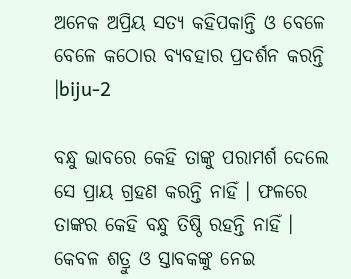ଅନେକ ଅପ୍ରିୟ ସତ୍ୟ କହିପକାନ୍ତି ଓ ବେଳେ ବେଳେ କଠୋର ବ୍ୟବହାର ପ୍ରଦର୍ଶନ କରନ୍ତି ।biju-2

ବନ୍ଧୁ ଭାବରେ କେହି ତାଙ୍କୁ ପରାମର୍ଶ ଦେଲେ ସେ ପ୍ରାୟ ଗ୍ରହଣ କରନ୍ତି ନାହିଁ । ଫଳରେ ତାଙ୍କର କେହି ବନ୍ଧୁ ତିଷ୍ଠି ରହନ୍ତି ନାହିଁ । କେବଳ ଶତ୍ରୁ ଓ ସ୍ତାବକଙ୍କୁ ନେଇ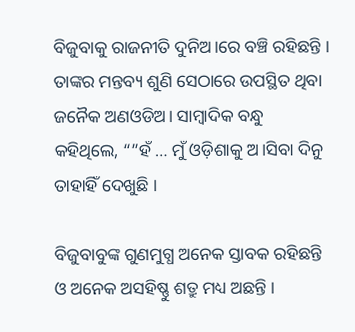ବିଜୁବାକୁ ରାଜନୀତି ଦୁନିଅ।ରେ ବଞ୍ଚି ରହିଛନ୍ତି । ତାଙ୍କର ମନ୍ତବ୍ୟ ଶୁଣି ସେଠାରେ ଉପସ୍ଥିତ ଥିବା ଜନୈକ ଅଣଓଡିଅ। ସାମ୍ବାଦିକ ବନ୍ଧୁ କହିଥିଲେ, “”ହଁ … ମୁଁ ଓଡ଼ିଶାକୁ ଅ।ସିବା ଦିନୁ ତାହାହିଁ ଦେଖୁଛି ।

ବିଜୁବାବୁଙ୍କ ଗୁଣମୁଗ୍ଧ ଅନେକ ସ୍ତାବକ ରହିଛନ୍ତି ଓ ଅନେକ ଅସହିଷ୍ଣୁ ଶତ୍ରୁ ମଧ୍ୟ ଅଛନ୍ତି ।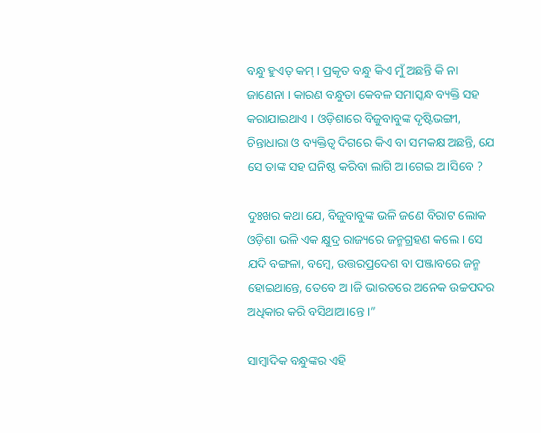ବନ୍ଧୁ ହୁଏତ୍ କମ୍ । ପ୍ରକୃତ ବନ୍ଧୁ କିଏ ମୁଁ ଅଛନ୍ତି କି ନା ଜାଣେନା । କାରଣ ବନ୍ଧୁତା କେବଳ ସମାସ୍କନ୍ଧ ବ୍ୟକ୍ତି ସହ କରାଯାଇଥାଏ । ଓଡ଼ିଶାରେ ବିଜୁବାବୁଙ୍କ ଦୃଷ୍ଟିଭଙ୍ଗୀ, ଚିନ୍ତାଧାରା ଓ ବ୍ୟକ୍ତିତ୍ୱ ଦିଗରେ କିଏ ବା ସମକକ୍ଷ ଅଛନ୍ତି, ଯେ ସେ ତାଙ୍କ ସହ ଘନିଷ୍ଠ କରିବା ଲାଗି ଅ।ଗେଇ ଅ।ସିବେ ?

ଦୁଃଖର କଥା ଯେ, ବିଜୁବାବୁଙ୍କ ଭଳି ଜଣେ ବିରାଟ ଲୋକ ଓଡ଼ିଶା ଭଳି ଏକ କ୍ଷୁଦ୍ର ରାଜ୍ୟରେ ଜନ୍ମଗ୍ରହଣ କଲେ । ସେ ଯଦି ବଙ୍ଗଳା, ବମ୍ବେ, ଉତ୍ତରପ୍ରଦେଶ ବା ପଞ୍ଜାବରେ ଜନ୍ମ ହୋଇଥାନ୍ତେ, ତେବେ ଅ ।ଜି ଭାରତରେ ଅନେକ ଉଚ୍ଚପଦର ଅଧିକାର କରି ବସିଥାଅ।ନ୍ତେ ।”

ସାମ୍ବାଦିକ ବନ୍ଧୁଙ୍କର ଏହି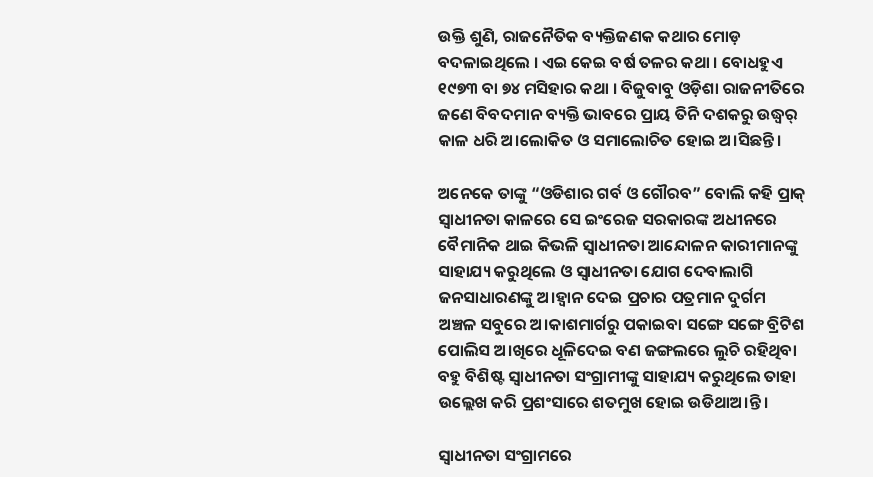ଉକ୍ତି ଶୁଣି, ରାଜନୈତିକ ବ୍ୟକ୍ତିଜଣକ କଥାର ମୋଡ଼ ବଦଳାଇଥିଲେ । ଏଇ କେଇ ବର୍ଷ ତଳର କଥା । ବୋଧହୁଏ ୧୯୭୩ ବା ୭୪ ମସିହାର କଥା । ବିଜୁବାବୁ ଓଡ଼ିଶା ରାଜନୀତିରେ ଜଣେ ବିବଦମାନ ବ୍ୟକ୍ତି ଭାବରେ ପ୍ରାୟ ତିନି ଦଶକରୁ ଉଦ୍ଧ୍ୱର୍ କାଳ ଧରି ଅ।ଲୋକିତ ଓ ସମାଲୋଚିତ ହୋଇ ଅ।ସିଛନ୍ତି ।

ଅନେକେ ତାଙ୍କୁ “ଓଡିଶାର ଗର୍ବ ଓ ଗୌରବ” ବୋଲି କହି ପ୍ରାକ୍ ସ୍ୱାଧୀନତା କାଳରେ ସେ ଇଂରେଜ ସରକାରଙ୍କ ଅଧୀନରେ ବୈମାନିକ ଥାଇ କିଭଳି ସ୍ୱାଧୀନତା ଆନ୍ଦୋଳନ କାରୀମାନଙ୍କୁ ସାହାଯ୍ୟ କରୁଥିଲେ ଓ ସ୍ୱାଧୀନତା ଯୋଗ ଦେବାଲାଗି ଜନସାଧାରଣଙ୍କୁ ଅ।ହ୍ୱାନ ଦେଇ ପ୍ରଚାର ପତ୍ରମାନ ଦୁର୍ଗମ ଅଞ୍ଚଳ ସବୁରେ ଅ।କାଶମାର୍ଗରୁ ପକାଇବା ସଙ୍ଗେ ସଙ୍ଗେ ବ୍ରିଟିଶ ପୋଲିସ ଅ।ଖିରେ ଧୂଳିଦେଇ ବଣ ଜଙ୍ଗଲରେ ଲୁଚି ରହିଥିବା ବହୁ ବିଶିଷ୍ଟ ସ୍ୱାଧୀନତା ସଂଗ୍ରାମୀଙ୍କୁ ସାହାଯ୍ୟ କରୁଥିଲେ ତାହା ଉଲ୍ଲେଖ କରି ପ୍ରଶଂସାରେ ଶତମୁଖ ହୋଇ ଉଡିଥାଅ।ନ୍ତି ।

ସ୍ୱାଧୀନତା ସଂଗ୍ରାମରେ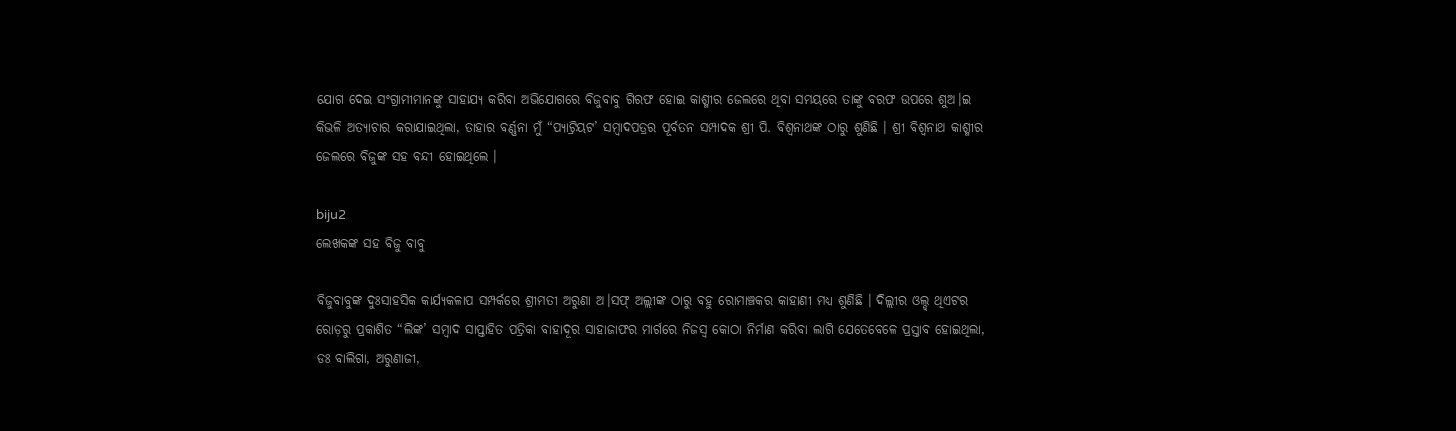ଯୋଗ ଦେଇ ସଂଗ୍ରାମୀମାନଙ୍କୁ ସାହାଯ୍ୟ କରିବା ଅଭିଯୋଗରେ ବିଜୁବାବୁ ଗିରଫ ହୋଇ କାଶ୍ମୀର ଜେଲରେ ଥିବା ସମୟରେ ତାଙ୍କୁ ବରଫ ଉପରେ ଶୁଅ।ଇ କିଭଳି ଅତ୍ୟାଚାର କରାଯାଇଥିଲା, ତାହାର ବର୍ଣ୍ଣନା ମୁଁ “ପ୍ୟାଟ୍ରିୟଟ’ ସମ୍ବାଦପତ୍ରର ପୂର୍ବତନ ସମ୍ପାଦକ ଶ୍ରୀ ପି. ବିଶ୍ୱନାଥଙ୍କ ଠାରୁ ଶୁଣିଛି । ଶ୍ରୀ ବିଶ୍ୱନାଥ କାଶ୍ମୀର ଜେଲରେ ବିଜୁଙ୍କ ସହ ବନ୍ଦୀ ହୋଇଥିଲେ ।

biju2
ଲେଖକଙ୍କ ସହ ବିଜୁ ବାବୁ

ବିଜୁବାବୁଙ୍କ ଦୁଃସାହସିକ କାର୍ଯ୍ୟକଳାପ ସମ୍ପର୍କରେ ଶ୍ରୀମତୀ ଅରୁଣା ଅ।ସଫ୍ ଅଲ୍ଲୀଙ୍କ ଠାରୁ ବହୁ ରୋମାଞ୍ଚକର କାହାଣୀ ମଧ୍ୟ ଶୁଣିଛି । ଦିଲ୍ଲୀର ଓଲ୍ଡ୍ ଥିଏଟର ରୋଡ଼ରୁ ପ୍ରକାଶିତ “ଲିଙ୍କ’ ସମ୍ବାଦ ସାପ୍ତାହିତ ପତ୍ରିକା ବାହାଦୂର ସାହାଜାଫର ମାର୍ଗରେ ନିଜସ୍ୱ କୋଠା ନିର୍ମାଣ କରିବା ଲାଗି ଯେତେବେଳେ ପ୍ରସ୍ତାବ ହୋଇଥିଲା, ଡଃ ବାଲିଗା, ଅରୁଣାଜୀ,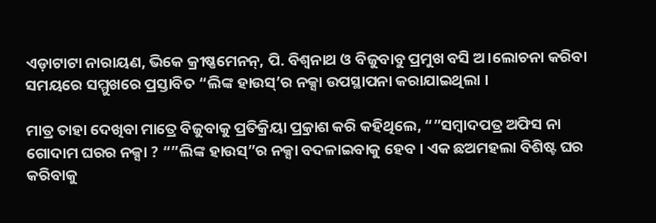ଏଡ଼ାଟାଟା ନାରାୟଣ, ଭିକେ କ୍ରୀଷ୍ଣମେନନ୍, ପି. ବିଶ୍ୱନାଥ ଓ ବିଜୁବାବୁ ପ୍ରମୁଖ ବସି ଅ।ଲୋଚନା କରିବା ସମୟରେ ସମ୍ମୁଖରେ ପ୍ରସ୍ତାବିତ “ଲିଙ୍କ ହାଉସ୍’ର ନକ୍ସା ଉପସ୍ଥାପନା କରାଯାଇଥିଲା ।

ମାତ୍ର ତାହା ଦେଖିବା ମାତ୍ରେ ବିଜୁବାକୁ ପ୍ରତିକ୍ରିୟା ପ୍ର୍ରକାଶ କରି କହିଥିଲେ, “”ସମ୍ବାଦପତ୍ର ଅଫିସ ନା ଗୋଦାମ ଘରର ନକ୍ସା ? “”ଲିଙ୍କ ହାଉସ୍”ର ନକ୍ସା ବଦଳାଇବାକୁ ହେବ । ଏକ ଛଅମହଲା ବିଶିଷ୍ଟ ଘର କରିବାକୁ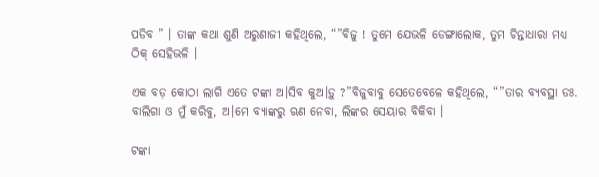ପଡିବ ” । ତାଙ୍କ କଥା ଶୁଣି ଅରୁଣାଜୀ କହିଥିଲେ, “”ବିଜୁ ! ତୁମେ ଯେଭଳି ଡେଙ୍ଗାଲୋକ, ତୁମ ଚିନ୍ତାଧାରା ମଧ୍ୟ ଠିକ୍ ସେହିଭଳି ।

ଏକ ବଡ଼ କୋଠା ଲାଗି ଏତେ ଟଙ୍କା ଅ।ସିବ କୁଅ।ଡ଼ୁ ?”ବିଜୁବାବୁ ସେତେବେଳେ କହିଥିଲେ, “”ତାର ବ୍ୟବସ୍ଥା ଡଃ. ବାଲିଗା ଓ ମୁଁ କରିବୁ, ଅ।ମେ ବ୍ୟାଙ୍କରୁ ଋଣ ନେବା, ଲିଙ୍କର ସେୟାର ବିକିବା ।

ଟଙ୍କା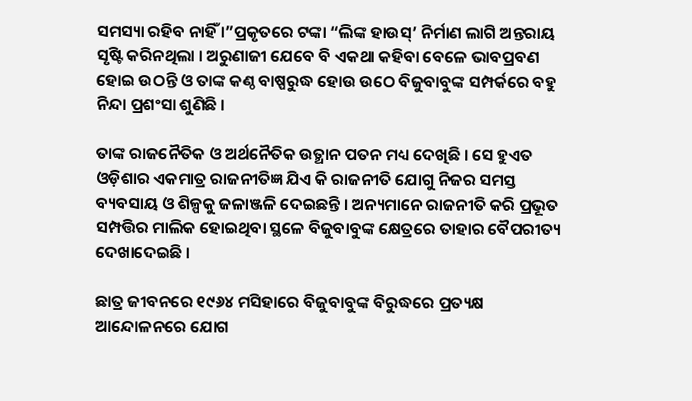ସମସ୍ୟା ରହିବ ନାହିଁ ।”ପ୍ରକୃତରେ ଟଙ୍କା “ଲିଙ୍କ ହାଉସ୍’ ନିର୍ମାଣ ଲାଗି ଅନ୍ତରାୟ ସୃଷ୍ଟି କରିନଥିଲା । ଅରୁଣାଜୀ ଯେବେ ବି ଏକଥା କହିବା ବେଳେ ଭାବପ୍ରବଣ ହୋଇ ଉଠନ୍ତି ଓ ତାଙ୍କ କଣ୍ଠ ବାଷ୍ପରୁଦ୍ଧ ହୋଉ ଉଠେ ବିଜୁବାବୁଙ୍କ ସମ୍ପର୍କରେ ବହୁ ନିନ୍ଦା ପ୍ରଶଂସା ଶୁଣିଛି ।

ତାଙ୍କ ରାଜନୈତିକ ଓ ଅର୍ଥନୈତିକ ଉତ୍ଥାନ ପତନ ମଧ୍ୟ ଦେଖିଛି । ସେ ହୁଏତ ଓଡ଼ିଶାର ଏକମାତ୍ର ରାଜନୀତିଜ୍ଞ ଯିଏ କି ରାଜନୀତି ଯୋଗୁ ନିଜର ସମସ୍ତ ବ୍ୟବସାୟ ଓ ଶିଳ୍ପକୁ ଜଳାଞ୍ଜଳି ଦେଇଛନ୍ତି । ଅନ୍ୟମାନେ ରାଜନୀତି କରି ପ୍ରଭୂତ ସମ୍ପତ୍ତିର ମାଲିକ ହୋଇଥିବା ସ୍ଥଳେ ବିଜୁବାବୁଙ୍କ କ୍ଷେତ୍ରରେ ତାହାର ବୈପରୀତ୍ୟ ଦେଖାଦେଇଛି ।

ଛାତ୍ର ଜୀବନରେ ୧୯୬୪ ମସିହାରେ ବିଜୁବାବୁଙ୍କ ବିରୁଦ୍ଧରେ ପ୍ରତ୍ୟକ୍ଷ ଆନ୍ଦୋଳନରେ ଯୋଗ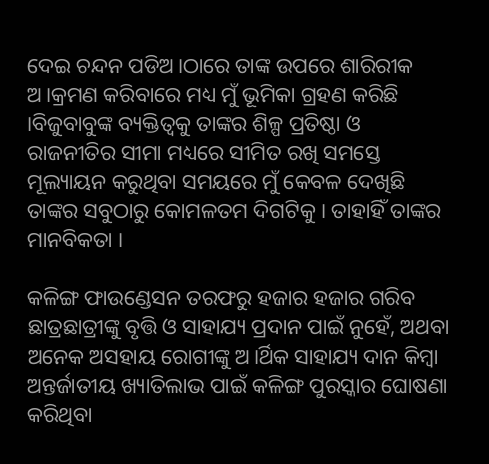ଦେଇ ଚନ୍ଦନ ପଡିଅ।ଠାରେ ତାଙ୍କ ଉପରେ ଶାରିରୀକ ଅ।କ୍ରମଣ କରିବାରେ ମଧ୍ୟ ମୁଁ ଭୂମିକା ଗ୍ରହଣ କରିଛି ।ବିଜୁବାବୁଙ୍କ ବ୍ୟକ୍ତିତ୍ୱକୁ ତାଙ୍କର ଶିଳ୍ପ ପ୍ରତିଷ୍ଠା ଓ ରାଜନୀତିର ସୀମା ମଧ୍ୟରେ ସୀମିତ ରଖି ସମସ୍ତେ ମୂଲ୍ୟାୟନ କରୁଥିବା ସମୟରେ ମୁଁ କେବଳ ଦେଖିଛି ତାଙ୍କର ସବୁଠାରୁ କୋମଳତମ ଦିଗଟିକୁ । ତାହାହିଁ ତାଙ୍କର ମାନବିକତା ।

କଳିଙ୍ଗ ଫାଉଣ୍ଡେସନ ତରଫରୁ ହଜାର ହଜାର ଗରିବ ଛାତ୍ରଛାତ୍ରୀଙ୍କୁ ବୃତ୍ତି ଓ ସାହାଯ୍ୟ ପ୍ରଦାନ ପାଇଁ ନୁହେଁ, ଅଥବା ଅନେକ ଅସହାୟ ରୋଗୀଙ୍କୁ ଅ।ର୍ଥିକ ସାହାଯ୍ୟ ଦାନ କିମ୍ବା ଅନ୍ତର୍ଜାତୀୟ ଖ୍ୟାତିଲାଭ ପାଇଁ କଳିଙ୍ଗ ପୁରସ୍କାର ଘୋଷଣା କରିଥିବା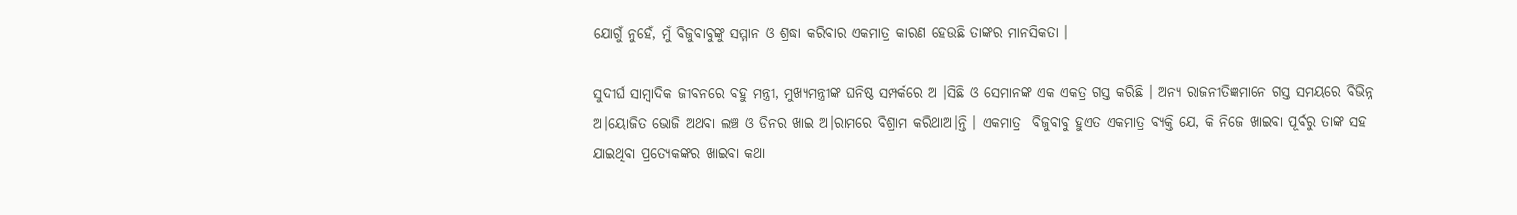ଯୋଗୁଁ ନୁହେଁ, ମୁଁ ବିଜୁବାବୁଙ୍କୁ ସମ୍ମାନ ଓ ଶ୍ରଦ୍ଧା କରିବାର ଏକମାତ୍ର କାରଣ ହେଉଛି ତାଙ୍କର ମାନସିକତା ।

ସୁଦୀର୍ଘ ସାମ୍ବାଦିକ ଜୀବନରେ ବହୁ ମନ୍ତ୍ରୀ, ମୁଖ୍ୟମନ୍ତ୍ରୀଙ୍କ ଘନିଷ୍ଠ ସମ୍ପର୍କରେ ଅ ।ସିଛି ଓ ସେମାନଙ୍କ ଏକ ଏକତ୍ର ଗସ୍ତ କରିଛି । ଅନ୍ୟ ରାଜନୀତିଜ୍ଞମାନେ ଗସ୍ତ ସମୟରେ ବିଭିନ୍ନ ଅ।ୟୋଜିତ ଭୋଜି ଅଥବା ଲଞ୍ଚ ଓ ଡିନର ଖାଇ ଅ।ରାମରେ ବିଶ୍ରାମ କରିଥାଅ।ନ୍ତି । ଏକମାତ୍ର  ବିଜୁବାବୁ ହୁଏତ ଏକମାତ୍ର ବ୍ୟକ୍ତି ଯେ, କି ନିଜେ ଖାଇବା ପୂର୍ବରୁ ତାଙ୍କ ସହ ଯାଇଥିବା ପ୍ରତ୍ୟେକଙ୍କର ଖାଇବା କଥା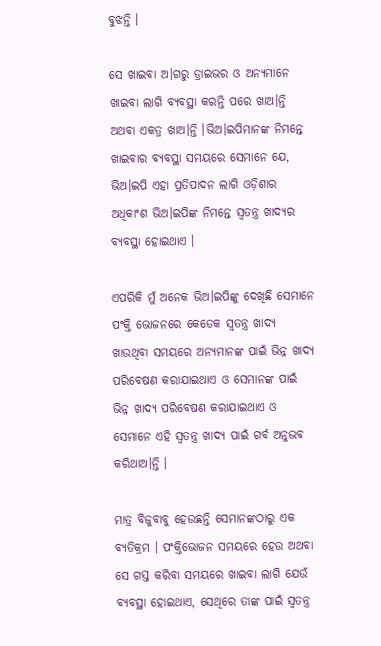ବୁଝନ୍ତି ।

ସେ ଖାଇବା ଅ।ଗରୁ ଡ୍ରାଇଭର ଓ ଅନ୍ୟମାନେ ଖାଇବା ଲାଗି ବ୍ୟବସ୍ଥା କରନ୍ତି ପରେ ଖାଅ।ନ୍ତି ଅଥବା ଏକତ୍ର ଖାଅ।ନ୍ତି ।ଭିଅ।ଇପିମାନଙ୍କ ନିମନ୍ତେ ଖାଇବାର ବ୍ୟବସ୍ଥା ସମୟରେ ସେମାନେ ଯେ, ଭିଅ।ଇପି ଏହା ପ୍ରତିପାଦନ ଲାଗି ଓଡ଼ିଶାର ଅଧିକାଂଶ ଭିଅ।ଇପିଙ୍କ ନିମନ୍ତେ ସ୍ୱତନ୍ତ୍ର ଖାଦ୍ୟର ବ୍ୟବସ୍ଥା ହୋଇଥାଏ ।

ଏପରିକି ମୁଁ ଅନେକ ଭିଅ।ଇପିଙ୍କୁ ଦେଖିଛି ସେମାନେ ପଂକ୍ତି ଭୋଜନରେ କେତେକ ସ୍ୱତନ୍ତ୍ର ଖାଦ୍ୟ ଖାଉଥିବା ସମୟରେ ଅନ୍ୟମାନଙ୍କ ପାଇଁ ଭିନ୍ନ ଖାଦ୍ୟ ପରିବେଷଣ କରାଯାଇଥାଏ ଓ ସେମାନଙ୍କ ପାଇଁ ଭିନ୍ନ ଖାଦ୍ୟ ପରିବେଷଣ କରାଯାଇଥାଏ ଓ ସେମାନେ ଏହି ସ୍ୱତନ୍ତ୍ର ଖାଦ୍ୟ ପାଇଁ ଗର୍ବ ଅନୁଭବ କରିଥାଅ।ନ୍ତି ।

ମାତ୍ର ବିଜୁବାବୁ ହେଉଛନ୍ତି ସେମାନଙ୍କଠାରୁ ଏକ ବ୍ୟତିକ୍ରମ । ପଂକ୍ତିଭୋଜନ ସମୟରେ ହେଉ ଅଥବା ସେ ଗସ୍ତ କରିବା ସମୟରେ ଖାଇବା ଲାଗି ଯେଉଁ ବ୍ୟବସ୍ଥା ହୋଇଥାଏ, ସେଥିରେ ତାଙ୍କ ପାଇଁ ସ୍ୱତନ୍ତ୍ର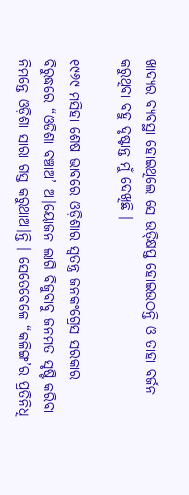ଖାଦ୍ୟର ବ୍ୟବସ୍ଥା ହୋଇଥିଲେ ସେ ଉତ୍କ୍ଷିପ୍ତ ହୋଇଉଠନ୍ତି ଓ ତାହା ବର୍ଜନ କରୁଥିବା ବହୁ ଦୃଷ୍ଟାନ୍ତ ମୁଁ ଦେଖିଛି ।

୧୯୬୯ ମସିହା ଶେଷ ଭାବରେ ଓଡ଼ିଶାର ସ୍ୱତନ୍ତ୍ର ଜନକଂଗ୍ରେସ ସରକାର ବିରୁଦ୍ଧରେ “ଓଡିଶା ବଞ୍ଚାଅ’ ଅ।ୟୋଜନ ଲାଗି ବିଜୁବାବୁ ଜନମତ ସୃଷ୍ଟି କରିବା ନିମନ୍ତେ ଓଡ଼ିଶା ସାରା ଗସ୍ତ କରୁଥାଅ।ନ୍ତି । ସେତେବେଳେ “କଳିଙ୍ଗ’ର ପ୍ରତିନିଧି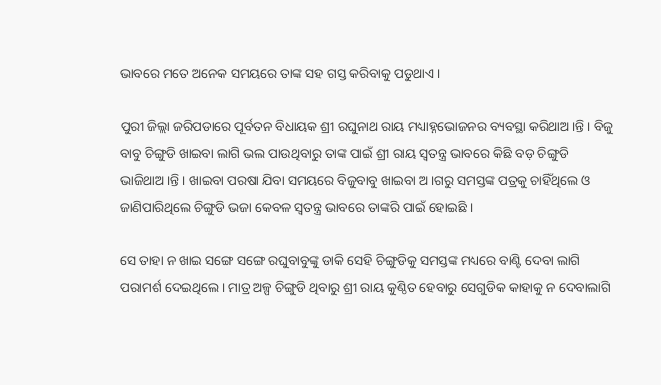ଭାବରେ ମତେ ଅନେକ ସମୟରେ ତାଙ୍କ ସହ ଗସ୍ତ କରିବାକୁ ପଡୁଥାଏ ।

ପୁରୀ ଜିଲ୍ଲା ଜରିପଡାରେ ପୂର୍ବତନ ବିଧାୟକ ଶ୍ରୀ ରଘୁନାଥ ରାୟ ମଧ୍ୟାହ୍ନଭୋଜନର ବ୍ୟବସ୍ଥା କରିଥାଅ।ନ୍ତି । ବିଜୁ ବାବୁ ଚିଙ୍ଗୁଡି ଖାଇବା ଲାଗି ଭଲ ପାଉଥିବାରୁ ତାଙ୍କ ପାଇଁ ଶ୍ରୀ ରାୟ ସ୍ୱତନ୍ତ୍ର ଭାବରେ କିଛି ବଡ଼ ଚିଙ୍ଗୁଡି ଭାଜିଥାଅ।ନ୍ତି । ଖାଇବା ପରଷା ଯିବା ସମୟରେ ବିଜୁବାବୁ ଖାଇବା ଅ।ଗରୁ ସମସ୍ତଙ୍କ ପତ୍ରକୁ ଚାହିଁଥିଲେ ଓ ଜାଣିପାରିଥିଲେ ଚିଙ୍ଗୁଡି ଭଜା କେବଳ ସ୍ୱତନ୍ତ୍ର ଭାବରେ ତାଙ୍କରି ପାଇଁ ହୋଇଛି ।

ସେ ତାହା ନ ଖାଇ ସଙ୍ଗେ ସଙ୍ଗେ ରଘୁବାବୁଙ୍କୁ ଡାକି ସେହି ଚିଙ୍ଗୁଡିକୁ ସମସ୍ତଙ୍କ ମଧ୍ୟରେ ବାଣ୍ଟି ଦେବା ଲାଗି ପରାମର୍ଶ ଦେଇଥିଲେ । ମାତ୍ର ଅଳ୍ପ ଚିଙ୍ଗୁଡି ଥିବାରୁ ଶ୍ରୀ ରାୟ କୁଣ୍ଠିତ ହେବାରୁ ସେଗୁଡିକ କାହାକୁ ନ ଦେବାଲାଗି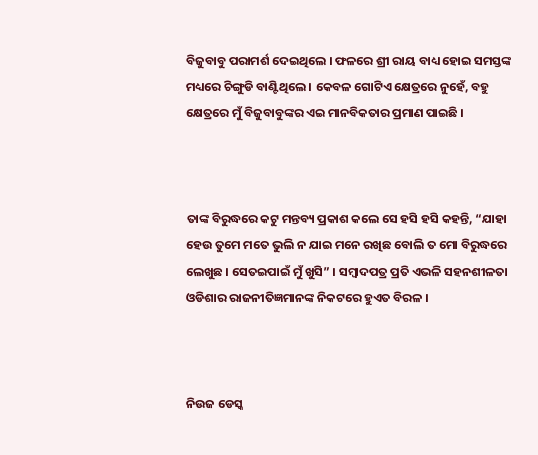ବିଜୁବାବୁ ପରାମର୍ଶ ଦେଇଥିଲେ । ଫଳରେ ଶ୍ରୀ ରାୟ ବାଧ୍ୟ ହୋଇ ସମସ୍ତଙ୍କ ମଧ୍ୟରେ ଚିଙ୍ଗୁଡି ବାଣ୍ଟିଥିଲେ । କେବଳ ଗୋଟିଏ କ୍ଷେତ୍ରରେ ନୁହେଁ, ବହୁ କ୍ଷେତ୍ରରେ ମୁଁ ବିଜୁବାବୁଙ୍କର ଏଇ ମାନବିକତାର ପ୍ରମାଣ ପାଇଛି ।



ତାଙ୍କ ବିରୁଦ୍ଧରେ କଟୁ ମନ୍ତବ୍ୟ ପ୍ରକାଶ କଲେ ସେ ହସି ହସି କହନ୍ତି, “ଯାହା ହେଉ ତୁମେ ମତେ ଭୁଲି ନ ଯାଇ ମନେ ରଖିଛ ବୋଲି ତ ମୋ ବିରୁଦ୍ଧରେ ଲେଖୁଛ । ସେତଇପାଇଁ ମୁଁ ଖୁସି” । ସମ୍ବାଦପତ୍ର ପ୍ରତି ଏଭଳି ସହନଶୀଳତା ଓଡିଶାର ରାଜନୀତିଜ୍ଞମାନଙ୍କ ନିକଟରେ ହୁଏତ ବିରଳ ।



ନିଉଜ ଡେସ୍କ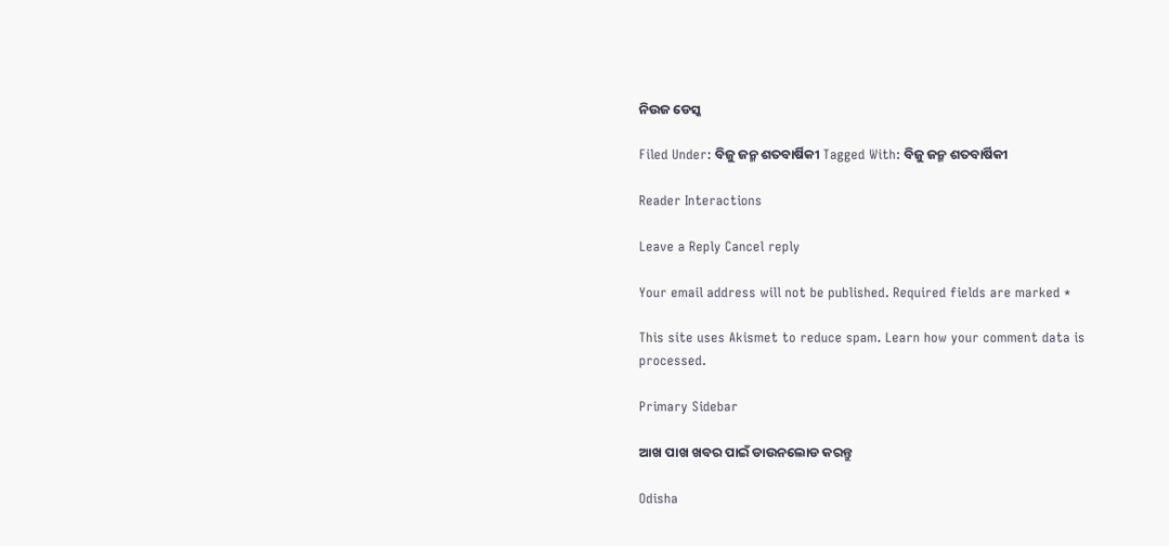ନିଉଜ ଡେସ୍କ

Filed Under: ବିଜୁ ଜନ୍ମ ଶତବାର୍ଷିକୀ Tagged With: ବିଜୁ ଜନ୍ମ ଶତବାର୍ଷିକୀ

Reader Interactions

Leave a Reply Cancel reply

Your email address will not be published. Required fields are marked *

This site uses Akismet to reduce spam. Learn how your comment data is processed.

Primary Sidebar

ଆଖ ପାଖ ଖବର ପାଇଁ ଡାଉନଲୋଡ କରନ୍ତୁ

Odisha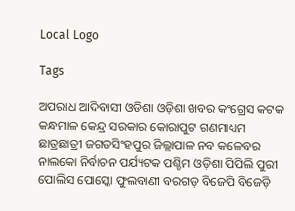Local Logo

Tags

ଅପରାଧ ଆଦିବାସୀ ଓଡିଶା ଓଡ଼ିଶା ଖବର କଂଗ୍ରେସ କଟକ କନ୍ଧମାଳ କେନ୍ଦ୍ର ସରକାର କୋରାପୁଟ ଗଣମାଧ୍ୟମ ଛାତ୍ରଛାତ୍ରୀ ଜଗତସିଂହପୁର ଜିଲ୍ଲାପାଳ ନବ କଳେବର ନାଲକୋ ନିର୍ବାଚନ ପର୍ଯ୍ୟଟକ ପଶ୍ଚିମ ଓଡ଼ିଶା ପିପିଲି ପୁରୀ ପୋଲିସ ପୋସ୍କୋ ଫୁଲବାଣୀ ବରଗଡ଼ ବିଜେପି ବିଜେଡ଼ି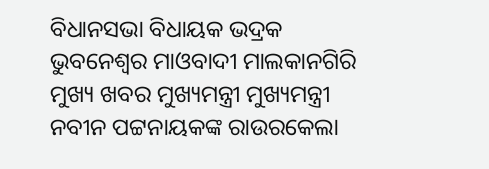ବିଧାନସଭା ବିଧାୟକ ଭଦ୍ରକ ଭୁବନେଶ୍ୱର ମାଓବାଦୀ ମାଲକାନଗିରି ମୁଖ୍ୟ ଖବର ମୁଖ୍ୟମନ୍ତ୍ରୀ ମୁଖ୍ୟମନ୍ତ୍ରୀ ନବୀନ ପଟ୍ଟନାୟକଙ୍କ ରାଉରକେଲା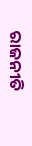ରାଜନୀତି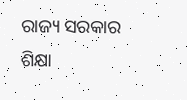ରାଜ୍ୟ ସରକାର ଶିକ୍ଷା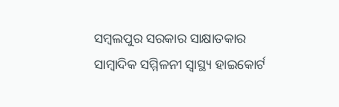ସମ୍ବଲପୁର ସରକାର ସାକ୍ଷାତକାର ସାମ୍ବାଦିକ ସମ୍ମିଳନୀ ସ୍ୱାସ୍ଥ୍ୟ ହାଇକୋର୍ଟ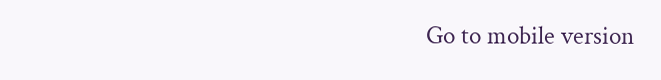Go to mobile version